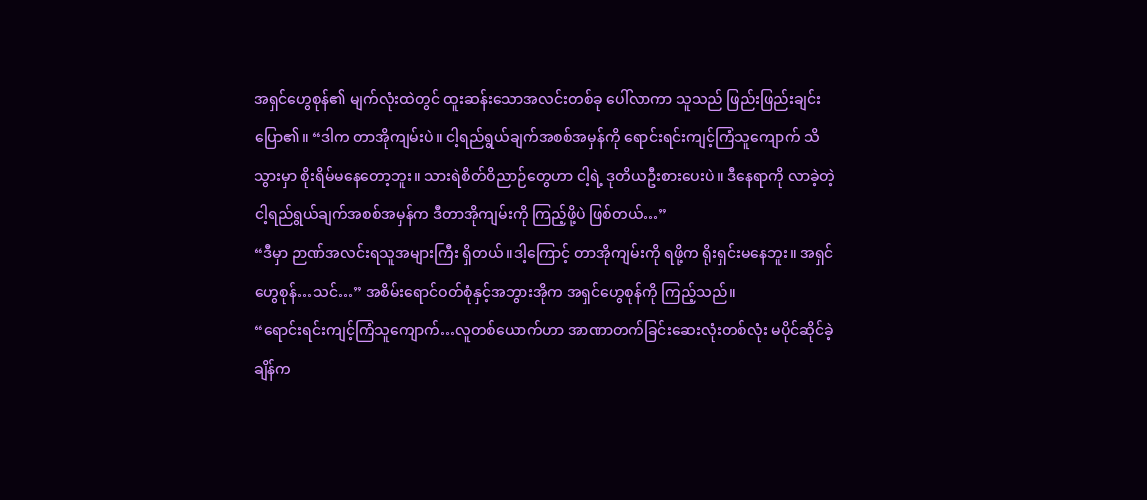အရှင်ဟွေစုန်၏ မျက်လုံးထဲတွင် ထူးဆန်းသောအလင်းတစ်ခု ပေါ်လာကာ သူသည် ဖြည်းဖြည်းချင်း ပြော၏။ “ဒါက တာအိုကျမ်းပဲ။ ငါ့ရည်ရွယ်ချက်အစစ်အမှန်ကို ရောင်းရင်းကျင့်ကြံသူကျောက် သိသွားမှာ စိုးရိမ်မနေတော့ဘူး။ သားရဲစိတ်ဝိညာဉ်တွေဟာ ငါ့ရဲ့ ဒုတိယဦးစားပေးပဲ။ ဒီနေရာကို လာခဲ့တဲ့ ငါ့ရည်ရွယ်ချက်အစစ်အမှန်က ဒီတာအိုကျမ်းကို ကြည့်ဖို့ပဲ ဖြစ်တယ်…”
“ဒီမှာ ဉာဏ်အလင်းရသူအများကြီး ရှိတယ်။ဒါ့ကြောင့် တာအိုကျမ်းကို ရဖို့က ရိုးရှင်းမနေဘူး။ အရှင်ဟွေစုန်…သင်…” အစိမ်းရောင်ဝတ်စုံနှင့်အဘွားအိုက အရှင်ဟွေစုန်ကို ကြည့်သည်။
“ရောင်းရင်းကျင့်ကြံသူကျောက်…လူတစ်ယောက်ဟာ အာဏာတက်ခြင်းဆေးလုံးတစ်လုံး မပိုင်ဆိုင်ခဲ့ချိန်က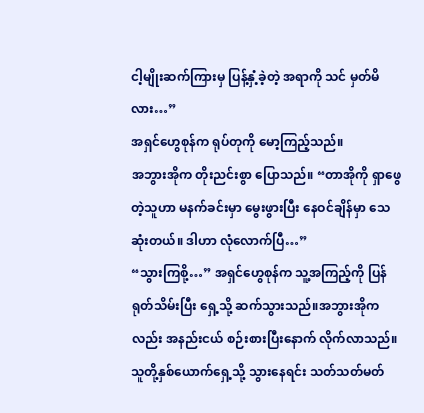ငါ့မျိုးဆက်ကြားမှ ပြန့်နှံ့ခဲ့တဲ့ အရာကို သင် မှတ်မိလား…”
အရှင်ဟွေစုန်က ရုပ်တုကို မော့ကြည့်သည်။
အဘွားအိုက တိုးညင်းစွာ ပြောသည်။ “တာအိုကို ရှာဖွေတဲ့သူဟာ မနက်ခင်းမှာ မွေးဖွားပြီး နေဝင်ချိန်မှာ သေဆုံးတယ်။ ဒါဟာ လုံလောက်ပြီ…”
“သွားကြစို့…” အရှင်ဟွေစုန်က သူ့အကြည့်ကို ပြန်ရုတ်သိမ်းပြီး ရှေ့သို့ ဆက်သွားသည်။အဘွားအိုကလည်း အနည်းငယ် စဉ်းစားပြီးနောက် လိုက်လာသည်။
သူတို့နှစ်ယောက်ရှေ့သို့ သွားနေရင်း သတ်သတ်မတ်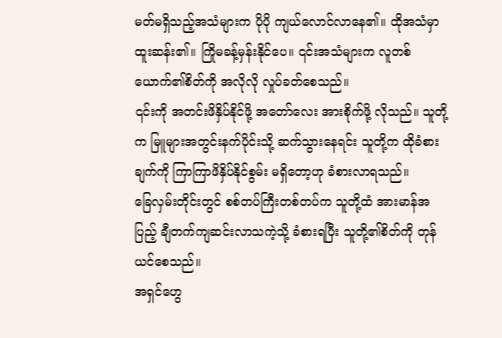မတ်မရှိသည့်အသံများက ပိုပို ကျယ်လောင်လာနေ၏။ ထိုအသံမှာ ထူးဆန်း၏။ ကြိုမခန့်မှန်းနိုင်ပေ။ ၎င်းအသံများက လူတစ်ယောက်၏စိတ်ကို အလိုလို လှုပ်ခတ်စေသည်။
၎င်းကို အတင်းဖိနှိပ်နိုင်ဖို့ အတော်လေး အားစိုက်ဖို့ လိုသည်။ သူတို့က မြူများအတွင်းနက်ပိုင်းသို့ ဆက်သွားနေရင်း သူတို့က ထိုခံစားချက်ကို ကြာကြာဖိနှိပ်နိုင်စွမ်း မရှိတော့ဟု ခံစားလာရသည်။
ခြေလှမ်းတိုင်းတွင် စစ်တပ်ကြီးတစ်တပ်က သူတို့ထံ အားမာန်အပြည့် ချီတက်ကျဆင်းလာသကဲ့သို့ ခံစားရပြီး သူတို့၏စိတ်ကို တုန်ယင်စေသည်။
အရှင်ဟွေ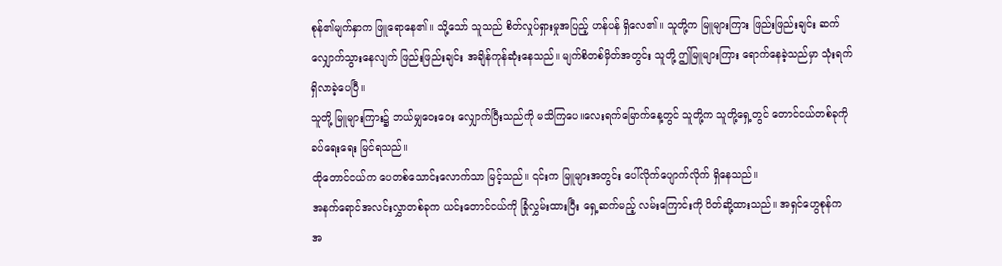စုန်၏မျက်နှာက ဖြူရောနေ၏။ သို့သော် သူသည် စိတ်လှုပ်ရှားမှုအပြည့် ဟန်ပန် ရှိလေ၏။ သူတို့က မြူများကြား ဖြည်းဖြည်းချင်း ဆက်လျှောက်သွားနေလျက် ဖြည်းဖြည်းချင်း အချိန်ကုန်ဆုံးနေသည်။ မျက်စိတစ်မှိတ်အတွင်း သူတို့ ဤမြူများကြား ရောက်နေခဲ့သည်မှာ သုံးရက်ရှိလာခဲ့ပေပြီ။
သူတို့ မြူများကြား၌ ဘယ်မျှဝေးဝေး လျှောက်ပြီးသည်ကို မသိကြပေ။လေးရက်မြောက်နေ့တွင် သူတို့က သူတို့ရှေ့တွင် တောင်ငယ်တစ်ခုကို ခပ်ရေးရေး မြင်ရသည်။
ထိုတောင်ငယ်က ပေတစ်သောင်းလောက်သာ မြင့်သည်။ ၎င်းက မြူများအတွင်း ပေါ်လိုက်ပျောက်လိုက် ရှိနေသည်။
အနက်ရောင်အလင်းလွှာတစ်ခုက ယင်းတောင်ငယ်ကို ခြုံလွှမ်းထားပြီး ရှေ့ဆက်မည့် လမ်းကြောင်းကို ပိတ်ဆို့ထားသည်။ အရှင်ဟွေစုန်က အ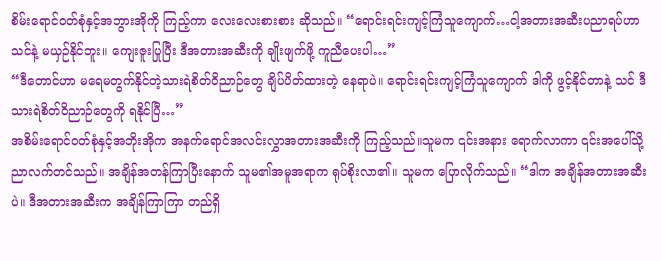စိမ်းရောင်ဝတ်စုံနှင့်အဘွားအိုကို ကြည့်ကာ လေးလေးစားစား ဆိုသည်။ “ရောင်းရင်းကျင့်ကြံသူကျောက်…ငါ့အတားအဆီးပညာရပ်ဟာ သင်နဲ့ မယှဉ်နိုင်ဘူး။ ကျေးဇူးပြုပြီး ဒီအတားအဆီးကို ချိုးဖျက်ဖို့ ကူညီပေးပါ…”
“ဒီတောင်ဟာ မရေမတွက်နိုင်တဲ့သားရဲစိတ်ဝိညာဉ်တွေ ချိပ်ပိတ်ထားတဲ့ နေရာပဲ။ ရောင်းရင်းကျင့်ကြံသူကျောက် ဒါကို ဖွင့်နိုင်တာနဲ့ သင် ဒီသားရဲစိတ်ဝိညာဉ်တွေကို ရနိုင်ပြီ…”
အစိမ်းရောင်ဝတ်စုံနှင့်အဘိုးအိုက အနက်ရောင်အလင်းလွှာအတားအဆီးကို ကြည့်သည်။သူမက ၎င်းအနား ရောက်လာကာ ၎င်းအပေါ်သို့ ညာလက်တင်သည်။ အချိန်အတန်ကြာပြီးနောက် သူမ၏အမူအရာက ရုပ်စိုးလာ၏။ သူမက ပြောလိုက်သည်။ “ဒါက အချိန်အတားအဆီးပဲ။ ဒီအတားအဆီးက အချိန်ကြာကြာ တည်ရှိ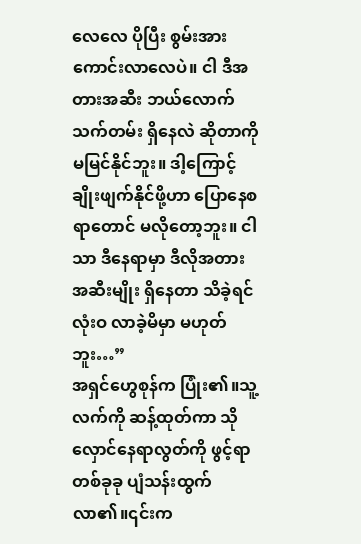လေလေ ပိုပြီး စွမ်းအားကောင်းလာလေပဲ။ ငါ ဒီအတားအဆီး ဘယ်လောက်သက်တမ်း ရှိနေလဲ ဆိုတာကို မမြင်နိုင်ဘူး။ ဒါ့ကြောင့် ချိုးဖျက်နိုင်ဖို့ဟာ ပြောနေစရာတောင် မလိုတော့ဘူး။ ငါသာ ဒီနေရာမှာ ဒီလိုအတားအဆီးမျိုး ရှိနေတာ သိခဲ့ရင် လုံးဝ လာခဲ့မိမှာ မဟုတ်ဘူး…”
အရှင်ဟွေစုန်က ပြုံး၏။သူ့လက်ကို ဆန့်ထုတ်ကာ သိုလှောင်နေရာလွတ်ကို ဖွင့်ရာ တစ်ခုခု ပျံသန်းထွက်လာ၏။၎င်းက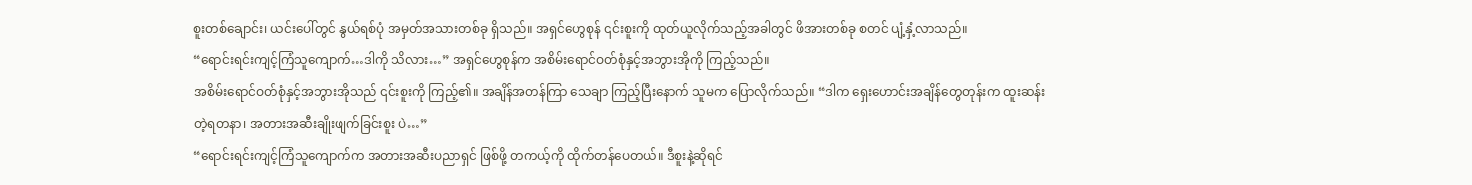စူးတစ်ချောင်း၊ ယင်းပေါ်တွင် နွယ်ရစ်ပုံ အမှတ်အသားတစ်ခု ရှိသည်။ အရှင်ဟွေစုန် ၎င်းစူးကို ထုတ်ယူလိုက်သည့်အခါတွင် ဖိအားတစ်ခု စတင် ပျံ့နှံ့လာသည်။
“ရောင်းရင်းကျင့်ကြံသူကျောက်…ဒါကို သိလား…” အရှင်ဟွေစုန်က အစိမ်းရောင်ဝတ်စုံနှင့်အဘွားအိုကို ကြည့်သည်။
အစိမ်းရောင်ဝတ်စုံနှင့်အဘွားအိုသည် ၎င်းစူးကို ကြည့်၏။ အချိန်အတန်ကြာ သေချာ ကြည့်ပြီးနောက် သူမက ပြောလိုက်သည်။ “ဒါက ရှေးဟောင်းအချိန်တွေတုန်းက ထူးဆန်းတဲ့ရတနာ၊ အတားအဆီးချိုးဖျက်ခြင်းစူး ပဲ…”
“ရောင်းရင်းကျင့်ကြံသူကျောက်က အတားအဆီးပညာရှင် ဖြစ်ဖို့ တကယ့်ကို ထိုက်တန်ပေတယ်။ ဒီစူးနဲ့ဆိုရင်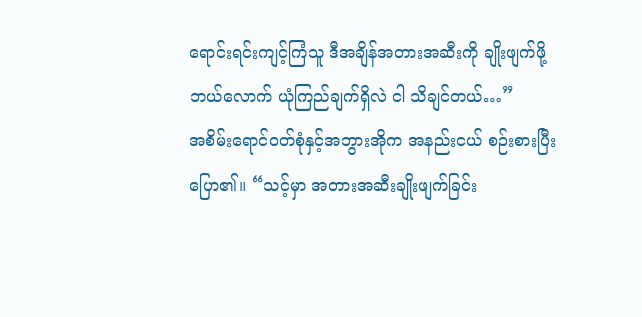ရောင်းရင်းကျင့်ကြံသူ ဒီအချိန်အတားအဆီးကို ချိုးဖျက်ဖို့ ဘယ်လောက် ယုံကြည်ချက်ရှိလဲ ငါ သိချင်တယ်…”
အစိမ်းရောင်ဝတ်စုံနှင့်အဘွားအိုက အနည်းငယ် စဉ်းစားပြီး ပြော၏။ “သင့်မှာ အတားအဆီးချိုးဖျက်ခြင်း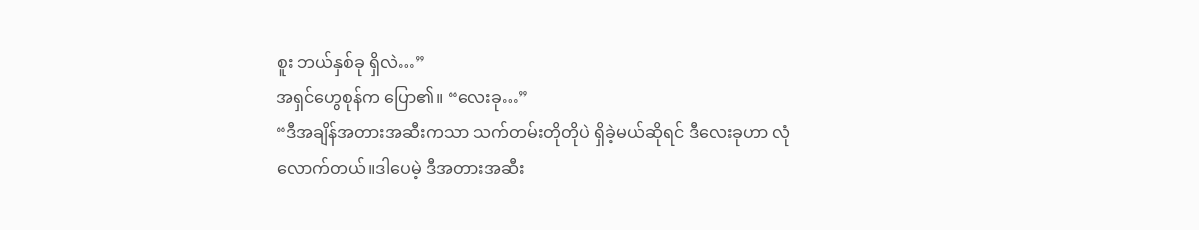စူး ဘယ်နှစ်ခု ရှိလဲ…”
အရှင်ဟွေစုန်က ပြော၏။ “လေးခု…”
“ဒီအချိန်အတားအဆီးကသာ သက်တမ်းတိုတိုပဲ ရှိခဲ့မယ်ဆိုရင် ဒီလေးခုဟာ လုံလောက်တယ်။ဒါပေမဲ့ ဒီအတားအဆီး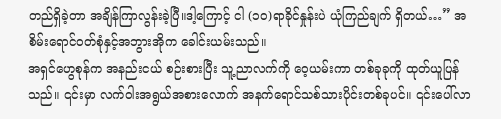တည်ရှိခဲ့တာ အချိန်ကြာလွန်းခဲ့ပြီ။ဒါ့ကြောင့် ငါ (၁၀)ရာခိုင်နှုန်းပဲ ယုံကြည်ချက် ရှိတယ်…” အစိမ်းရောင်ဝတ်စုံနှင့်အဘွားအိုက ခေါင်းယမ်းသည်။
အရှင်ဟွေစုန်က အနည်းငယ် စဉ်းစားပြီး သူ့ညာလက်ကို ဝေ့ယမ်းကာ တစ်ခုခုကို ထုတ်ယူပြန်သည်။ ၎င်းမှာ လက်ဝါးအရွယ်အစားလောက် အနက်ရောင်သစ်သားပိုင်းတစ်ခုပင်။ ၎င်းပေါ်လာ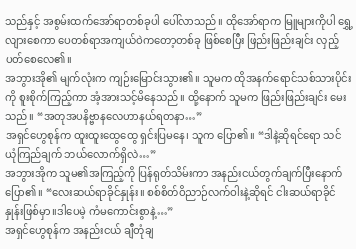သည်နှင့် အစွမ်းထက်အော်ရာတစ်ခုပါ ပေါ်လာသည်။ ထိုအော်ရာက မြူများကိုပါ ရွှေ့လျားစေကာ ပေတစ်ရာအကျယ်ဝဲကတော့တစ်ခု ဖြစ်စေပြီး ဖြည်းဖြည်းချင်း လှည့်ပတ်စေလေ၏။
အဘွားအို၏ မျက်လုံးက ကျဉ်းမြောင်းသွား၏။ သူမက ထိုအနက်ရောင်သစ်သားပိုင်းကို စူးစိုက်ကြည့်ကာ အံ့အားသင့်မိနေသည်။ ထို့နောက် သူမက ဖြည်းဖြည်းချင်း မေးသည်။ “အတုအပနိဗ္ဗာနလေဟာနယ်ရတနာ…”
အရှင်ဟွေစုန်က ထူးထူးထွေထွေ ရှင်းပြမနေ၊ သူက ပြော၏။ “ဒါနဲ့ဆိုရင်ရော သင် ယုံကြည်ချက် ဘယ်လောက်ရှိလဲ…”
အဘွားအိုက သူမ၏အကြည့်ကို ပြန်ရုတ်သိမ်းကာ အနည်းငယ်တွက်ချက်ပြီးနောက် ပြော၏။ “လေးဆယ်ရာခိုင်နှုန်း။ စစ်စိတ်ဝိညာဉ်လက်ဝါးနဲ့ဆိုရင် ငါးဆယ်ရာခိုင်နှုန်းဖြစ်မှာ။ဒါပေမဲ့ ကံမကောင်းစွာနဲ့…”
အရှင်ဟွေစုန်က အနည်းငယ် ချီတုံချ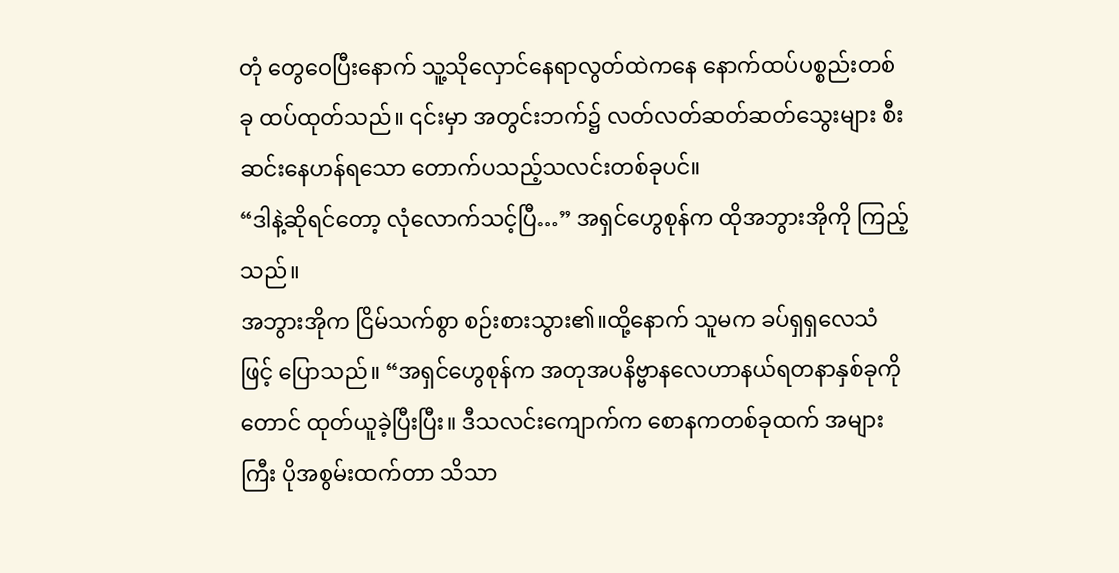တုံ တွေဝေပြီးနောက် သူ့သိုလှောင်နေရာလွတ်ထဲကနေ နောက်ထပ်ပစ္စည်းတစ်ခု ထပ်ထုတ်သည်။ ၎င်းမှာ အတွင်းဘက်၌ လတ်လတ်ဆတ်ဆတ်သွေးများ စီးဆင်းနေဟန်ရသော တောက်ပသည့်သလင်းတစ်ခုပင်။
“ဒါနဲ့ဆိုရင်တော့ လုံလောက်သင့်ပြီ…” အရှင်ဟွေစုန်က ထိုအဘွားအိုကို ကြည့်သည်။
အဘွားအိုက ငြိမ်သက်စွာ စဉ်းစားသွား၏။ထို့နောက် သူမက ခပ်ရှရှလေသံဖြင့် ပြောသည်။ “အရှင်ဟွေစုန်က အတုအပနိဗ္ဗာနလေဟာနယ်ရတနာနှစ်ခုကိုတောင် ထုတ်ယူခဲ့ပြီးပြီး။ ဒီသလင်းကျောက်က စောနကတစ်ခုထက် အများကြီး ပိုအစွမ်းထက်တာ သိသာ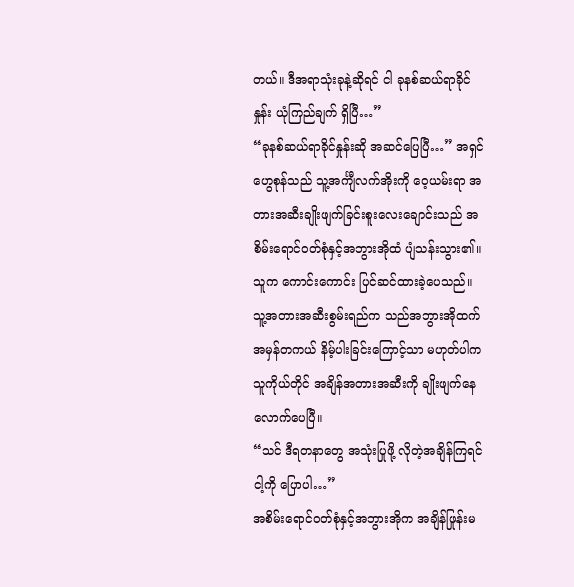တယ်။ ဒီအရာသုံးခုနဲ့ဆိုရင် ငါ ခုနစ်ဆယ်ရာခိုင်နှုန်း ယုံကြည်ချက် ရှိပြီ…”
“ခုနစ်ဆယ်ရာခိုင်နှုန်းဆို အဆင်ပြေပြီ…” အရှင်ဟွေစုန်သည် သူ့အင်္ကျီလက်အိုးကို ဝေ့ယမ်းရာ အတားအဆီးချိုးဖျက်ခြင်းစူးလေးချောင်းသည် အစိမ်းရောင်ဝတ်စုံနှင့်အဘွားအိုထံ ပျံသန်းသွား၏။သူက ကောင်းကောင်း ပြင်ဆင်ထားခဲ့ပေသည်။ သူ့အတားအဆီးစွမ်းရည်က သည်အဘွားအိုထက် အမှန်တကယ် နိမ့်ပါးခြင်းကြောင့်သာ မဟုတ်ပါက သူကိုယ်တိုင် အချိန်အတားအဆီးကို ချိုးဖျက်နေလောက်ပေပြီ။
“သင် ဒီရတနာတွေ အသုံးပြုဖို့ လိုတဲ့အချိန်ကြရင် ငါ့ကို ပြောပါ…”
အစိမ်းရောင်ဝတ်စုံနှင့်အဘွားအိုက အချိန်ဖြုန်းမ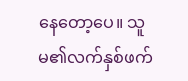နေတော့ပေ။ သူမ၏လက်နှစ်ဖက်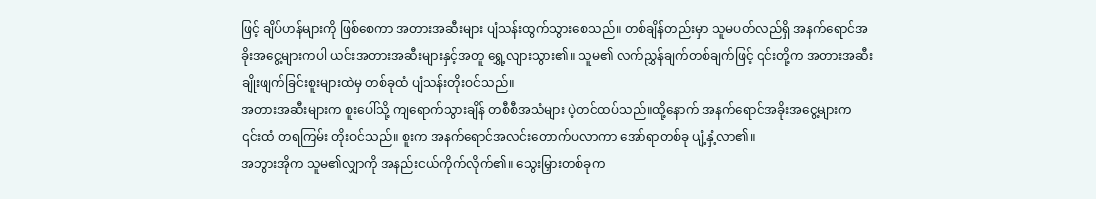ဖြင့် ချိပ်ဟန်များကို ဖြစ်စေကာ အတားအဆီးများ ပျံသန်းထွက်သွားစေသည်။ တစ်ချိန်တည်းမှာ သူမပတ်လည်ရှိ အနက်ရောင်အခိုးအငွေ့များကပါ ယင်းအတားအဆီးများနှင့်အတူ ရွှေ့လျားသွား၏။ သူမ၏ လက်ညွှန်ချက်တစ်ချက်ဖြင့် ၎င်းတို့က အတားအဆီးချိုးဖျက်ခြင်းစူးများထဲမှ တစ်ခုထံ ပျံသန်းတိုးဝင်သည်။
အတားအဆီးများက စူးပေါ်သို့ ကျရောက်သွားချိန် တစီစီအသံများ ပဲ့တင်ထပ်သည်။ထို့နောက် အနက်ရောင်အခိုးအငွေ့များက ၎င်းထံ တရကြမ်း တိုးဝင်သည်။ စူးက အနက်ရောင်အလင်းတောက်ပလာကာ အော်ရာတစ်ခု ပျံ့နှံ့လာ၏။
အဘွားအိုက သူမ၏လျှာကို အနည်းငယ်ကိုက်လိုက်၏။ သွေးမြှားတစ်ခုက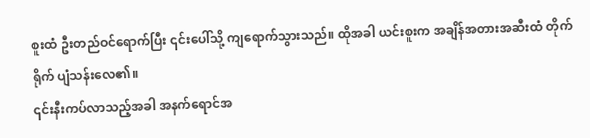စူးထံ ဦးတည်ဝင်ရောက်ပြီး ၎င်းပေါ်သို့ ကျရောက်သွားသည်။ ထိုအခါ ယင်းစူးက အချိန်အတားအဆီးထံ တိုက်ရိုက် ပျံသန်းလေ၏။
၎င်းနီးကပ်လာသည့်အခါ အနက်ရောင်အ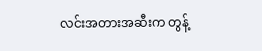လင်းအတားအဆီးက တွန့်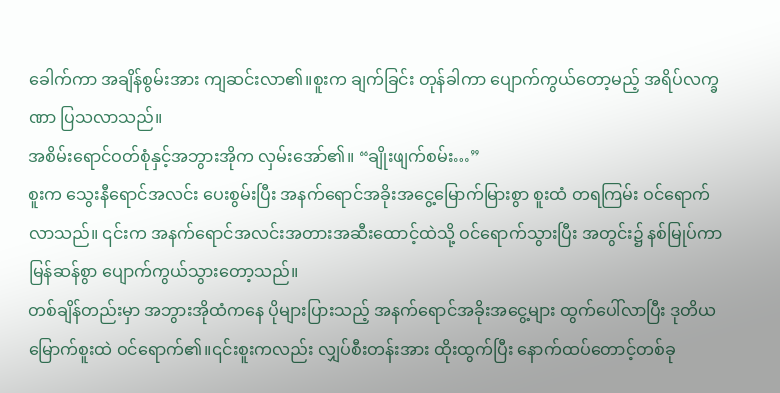ခေါက်ကာ အချိန်စွမ်းအား ကျဆင်းလာ၏။စူးက ချက်ခြင်း တုန်ခါကာ ပျောက်ကွယ်တော့မည့် အရိပ်လက္ခဏာ ပြသလာသည်။
အစိမ်းရောင်ဝတ်စုံနှင့်အဘွားအိုက လှမ်းအော်၏။ “ချိုးဖျက်စမ်း…”
စူးက သွေးနီရောင်အလင်း ပေးစွမ်းပြီး အနက်ရောင်အခိုးအငွေ့မြောက်မြားစွာ စူးထံ တရကြမ်း ဝင်ရောက်လာသည်။ ၎င်းက အနက်ရောင်အလင်းအတားအဆီးထောင့်ထဲသို့ ဝင်ရောက်သွားပြီး အတွင်း၌ နစ်မြုပ်ကာ မြန်ဆန်စွာ ပျောက်ကွယ်သွားတော့သည်။
တစ်ချိန်တည်းမှာ အဘွားအိုထံကနေ ပိုများပြားသည့် အနက်ရောင်အခိုးအငွေ့များ ထွက်ပေါ်လာပြီး ဒုတိယမြောက်စူးထဲ ဝင်ရောက်၏။၎င်းစူးကလည်း လျှပ်စီးတန်းအား ထိုးထွက်ပြီး နောက်ထပ်တောင့်တစ်ခု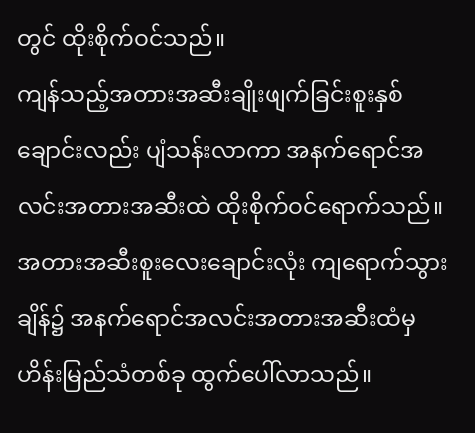တွင် ထိုးစိုက်ဝင်သည်။
ကျန်သည့်အတားအဆီးချိုးဖျက်ခြင်းစူးနှစ်ချောင်းလည်း ပျံသန်းလာကာ အနက်ရောင်အလင်းအတားအဆီးထဲ ထိုးစိုက်ဝင်ရောက်သည်။
အတားအဆီးစူးလေးချောင်းလုံး ကျရောက်သွားချိန်၌ အနက်ရောင်အလင်းအတားအဆီးထံမှ ဟိန်းမြည်သံတစ်ခု ထွက်ပေါ်လာသည်။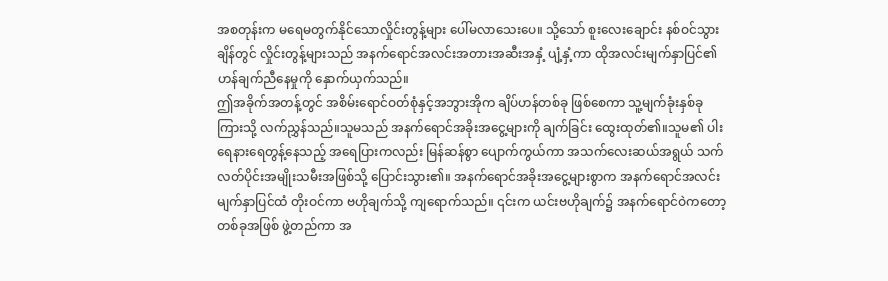အစတုန်းက မရေမတွက်နိုင်သောလှိုင်းတွန့်များ ပေါ်မလာသေးပေ။ သို့သော် စူးလေးချောင်း နစ်ဝင်သွားချိန်တွင် လှိုင်းတွန့်များသည် အနက်ရောင်အလင်းအတားအဆီးအနှံ့ ပျံ့နှံ့ကာ ထိုအလင်းမျက်နှာပြင်၏ ဟန်ချက်ညီနေမှုကို နှောက်ယှက်သည်။
ဤအခိုက်အတန့်တွင် အစိမ်းရောင်ဝတ်စုံနှင့်အဘွားအိုက ချိပ်ဟန်တစ်ခု ဖြစ်စေကာ သူ့မျက်ခုံးနှစ်ခုကြားသို့ လက်ညွှန်သည်။သူမသည် အနက်ရောင်အခိုးအငွေ့များကို ချက်ခြင်း ထွေးထုတ်၏။သူမ၏ ပါးရေနားရေတွန့်နေသည့် အရေပြားကလည်း မြန်ဆန်စွာ ပျောက်ကွယ်ကာ အသက်လေးဆယ်အရွယ် သက်လတ်ပိုင်းအမျိုးသမီးအဖြစ်သို့ ပြောင်းသွား၏။ အနက်ရောင်အခိုးအငွေ့များစွာက အနက်ရောင်အလင်းမျက်နှာပြင်ထံ တိုးဝင်ကာ ဗဟိုချက်သို့ ကျရောက်သည်။ ၎င်းက ယင်းဗဟိုချက်၌ အနက်ရောင်ဝဲကတော့တစ်ခုအဖြစ် ဖွဲ့တည်ကာ အ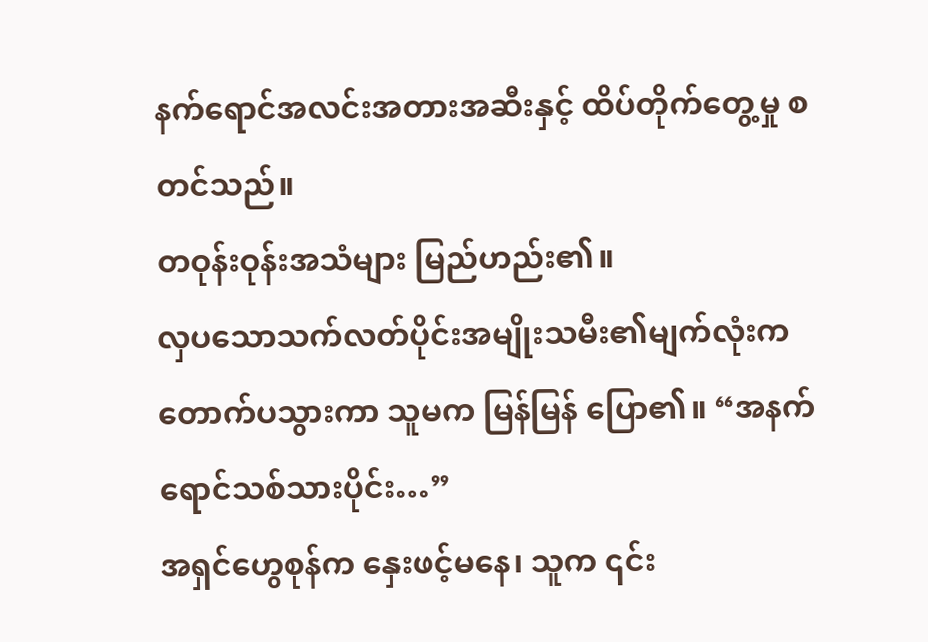နက်ရောင်အလင်းအတားအဆီးနှင့် ထိပ်တိုက်တွေ့မှု စတင်သည်။
တဝုန်းဝုန်းအသံများ မြည်ဟည်း၏။
လှပသောသက်လတ်ပိုင်းအမျိုးသမီး၏မျက်လုံးက တောက်ပသွားကာ သူမက မြန်မြန် ပြော၏။ “အနက်ရောင်သစ်သားပိုင်း…”
အရှင်ဟွေစုန်က နှေးဖင့်မနေ၊ သူက ၎င်း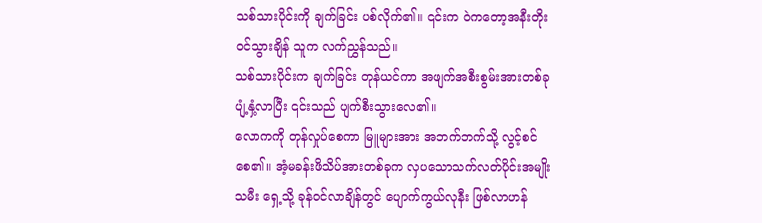သစ်သားပိုင်းကို ချက်ခြင်း ပစ်လိုက်၏။ ၎င်းက ဝဲကတော့အနီးတိုးဝင်သွားချိန် သူက လက်ညွှန်သည်။
သစ်သားပိုင်းက ချက်ခြင်း တုန်ယင်ကာ အဖျက်အစီးစွမ်းအားတစ်ခု ပျံ့နှံ့လာပြီး ၎င်းသည် ပျက်စီးသွားလေ၏။
လောကကို တုန်လှုပ်စေကာ မြူများအား အဘက်ဘက်သို့ လွင့်စင်စေ၏။ အံ့မခန်းဖိသိပ်အားတစ်ခုက လှပသောသက်လတ်ပိုင်းအမျိုးသမီး ရှေ့သို့ ခုန်ဝင်လာချိန်တွင် ပျောက်ကွယ်လုနီး ဖြစ်လာဟန်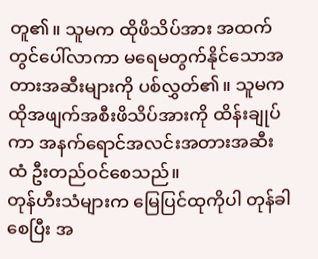တူ၏။ သူမက ထိုဖိသိပ်အား အထက်တွင်ပေါ်လာကာ မရေမတွက်နိုင်သောအတားအဆီးများကို ပစ်လွှတ်၏။ သူမက ထိုအဖျက်အစီးဖိသိပ်အားကို ထိန်းချုပ်ကာ အနက်ရောင်အလင်းအတားအဆီးထံ ဦးတည်ဝင်စေသည်။
တုန်ဟီးသံများက မြေပြင်ထုကိုပါ တုန်ခါစေပြီး အ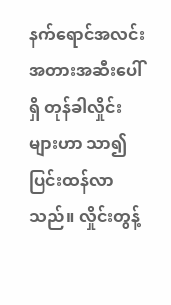နက်ရောင်အလင်းအတားအဆီးပေါ်ရှိ တုန်ခါလှိုင်းများဟာ သာ၍ပြင်းထန်လာသည်။ လှိုင်းတွန့်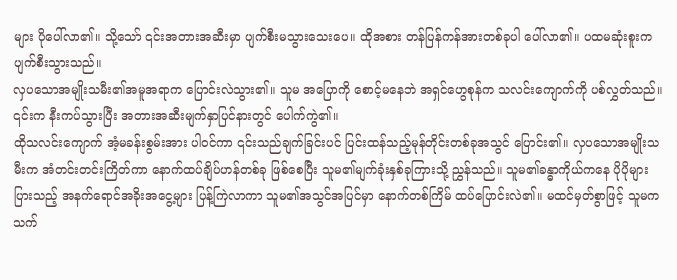များ ပိုပေါ်လာ၏။ သို့သော် ၎င်းအတားအဆီးမှာ ပျက်စီးမသွားသေးပေ။ ထိုအစား တန်ပြန်ကန်အားတစ်ခုပါ ပေါ်လာ၏။ ပထမဆုံးစူးက ပျက်စီးသွားသည်။
လှပသောအမျိုးသမီး၏အမူအရာက ပြောင်းလဲသွား၏။ သူမ အပြောကို စောင့်မနေဘဲ အရှင်ဟွေစုန်က သလင်းကျောက်ကို ပစ်လွှတ်သည်။ ၎င်းက နီးကပ်သွားပြီး အတားအဆီးမျက်နှာပြင်နားတွင် ပေါက်ကွဲ၏။
ထိုသလင်းကျောက် အံ့မခန်းစွမ်းအား ပါဝင်ကာ ၎င်းသည်ချက်ခြင်းပင် ပြင်းထန်သည့်မုန်တိုင်းတစ်ခုအသွင် ပြောင်း၏။ လှပသောအမျိုးသမီးက အံတင်းတင်းကြိတ်ကာ နောက်ထပ်ချိပ်ဟန်တစ်ခု ဖြစ်စေပြီး သူမ၏မျက်ခုံးနှစ်ခုကြားသို့ ညွှန်သည်။ သူမ၏ခန္ဓာကိုယ်ကနေ ပိုပိုများပြားသည့် အနက်ရောင်အခိုးအငွေ့များ ပြန့်ကြဲလာကာ သူမ၏အသွင်အပြင်မှာ နောက်တစ်ကြိမ် ထပ်ပြောင်းလဲ၏။ မထင်မှတ်စွာဖြင့် သူမက သက်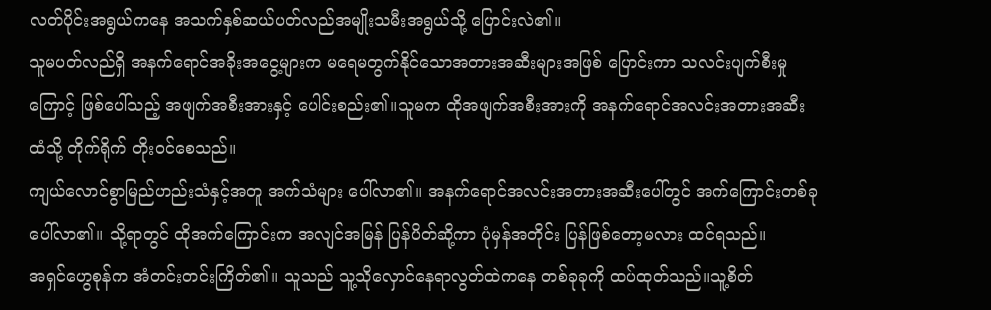လတ်ပိုင်းအရွယ်ကနေ အသက်နှစ်ဆယ်ပတ်လည်အမျိုးသမီးအရွယ်သို့ ပြောင်းလဲ၏။
သူမပတ်လည်ရှိ အနက်ရောင်အခိုးအငွေ့များက မရေမတွက်နိုင်သောအတားအဆီးများအဖြစ် ပြောင်းကာ သလင်းပျက်စီးမှုကြောင့် ဖြစ်ပေါ်သည့် အဖျက်အစီးအားနှင့် ပေါင်းစည်း၏။သူမက ထိုအဖျက်အစီးအားကို အနက်ရောင်အလင်းအတားအဆီးထံသို့ တိုက်ရိုက် တိုးဝင်စေသည်။
ကျယ်လောင်စွာမြည်ဟည်းသံနှင့်အတူ အက်သံများ ပေါ်လာ၏။ အနက်ရောင်အလင်းအတားအဆီးပေါ်တွင် အက်ကြောင်းတစ်ခု ပေါ်လာ၏။ သို့ရာတွင် ထိုအက်ကြောင်းက အလျင်အမြန် ပြန်ပိတ်ဆို့ကာ ပုံမှန်အတိုင်း ပြန်ဖြစ်တော့မလား ထင်ရသည်။
အရှင်ဟွေစုန်က အံတင်းတင်းကြိတ်၏။ သူသည် သူ့သိုလှောင်နေရာလွတ်ထဲကနေ တစ်ခုခုကို ထပ်ထုတ်သည်။သူ့စိတ်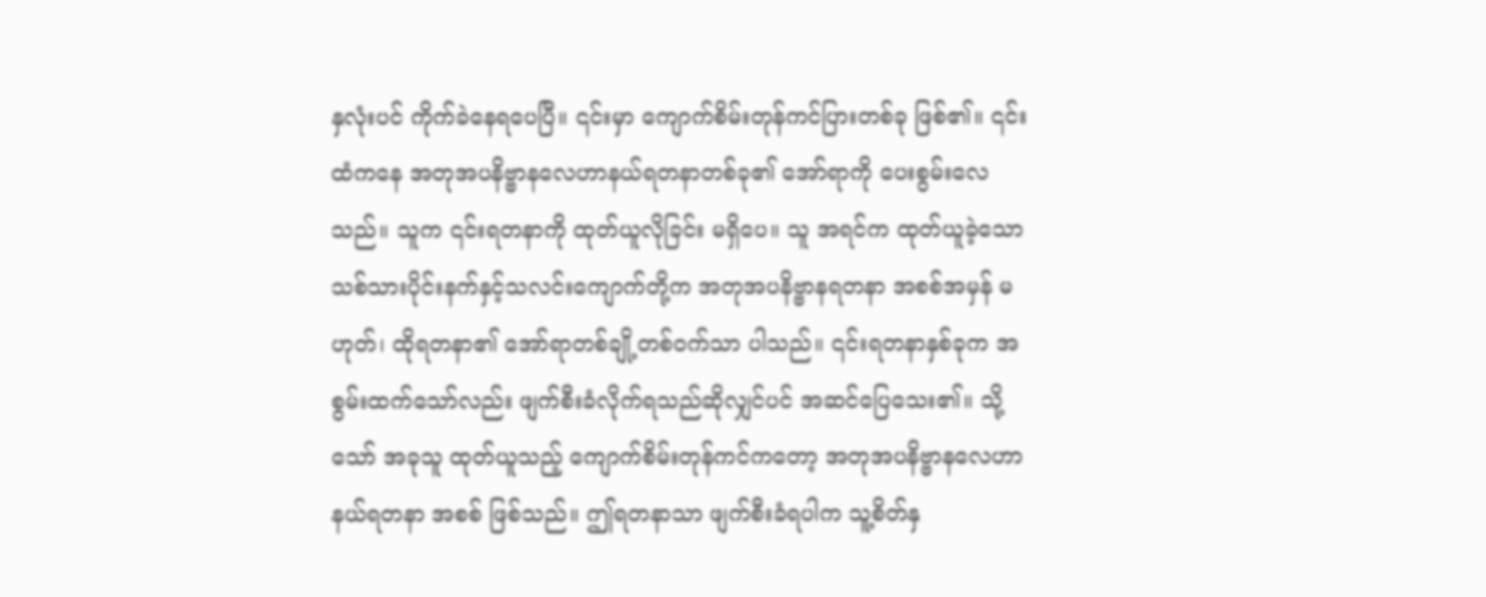နှလုံးပင် ကိုက်ခဲနေရပေပြီ။ ၎င်းမှာ ကျောက်စိမ်းတုန်ကင်ပြားတစ်ခု ဖြစ်၏။ ၎င်းထံကနေ အတုအပနိဗ္ဗာနလေဟာနယ်ရတနာတစ်ခု၏ အော်ရာကို ပေးစွမ်းလေသည်။ သူက ၎င်းရတနာကို ထုတ်ယူလိုခြင်း မရှိပေ။ သူ အရင်က ထုတ်ယူခဲ့သော သစ်သားပိုင်းနက်နှင့်သလင်းကျောက်တို့က အတုအပနိဗ္ဗာနရတနာ အစစ်အမှန် မဟုတ်၊ ထိုရတနာ၏ အော်ရာတစ်ချို့တစ်ဝက်သာ ပါသည်။ ၎င်းရတနာနှစ်ခုက အစွမ်းထက်သော်လည်း ဖျက်စီးခံလိုက်ရသည်ဆိုလျှင်ပင် အဆင်ပြေသေး၏။ သို့သော် အခုသူ ထုတ်ယူသည့် ကျောက်စိမ်းတုန်ကင်ကတော့ အတုအပနိဗ္ဗာနလေဟာနယ်ရတနာ အစစ် ဖြစ်သည်။ ဤရတနာသာ ဖျက်စီးခံရပါက သူ့စိတ်နှ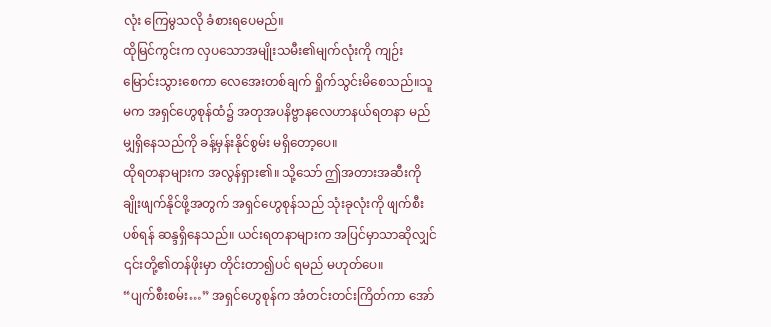လုံး ကြေမွသလို ခံစားရပေမည်။
ထိုမြင်ကွင်းက လှပသောအမျိုးသမီး၏မျက်လုံးကို ကျဉ်းမြောင်းသွားစေကာ လေအေးတစ်ချက် ရှိုက်သွင်းမိစေသည်။သူမက အရှင်ဟွေစုန်ထံ၌ အတုအပနိဗ္ဗာနလေဟာနယ်ရတနာ မည်မျှရှိနေသည်ကို ခန့်မှန်းနိုင်စွမ်း မရှိတော့ပေ။
ထိုရတနာများက အလွန်ရှား၏။ သို့သော် ဤအတားအဆီးကို ချိုးဖျက်နိုင်ဖို့အတွက် အရှင်ဟွေစုန်သည် သုံးခုလုံးကို ဖျက်စီးပစ်ရန် ဆန္ဒရှိနေသည်။ ယင်းရတနာများက အပြင်မှာသာဆိုလျှင် ၎င်းတို့၏တန်ဖိုးမှာ တိုင်းတာ၍ပင် ရမည် မဟုတ်ပေ။
“ပျက်စီးစမ်း…” အရှင်ဟွေစုန်က အံတင်းတင်းကြိတ်ကာ အော်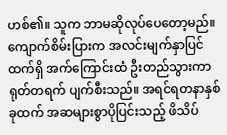ဟစ်၏။ သူက ဘာမဆိုလုပ်ပေတော့မည်။
ကျောက်စိမ်းပြားက အလင်းမျက်နှာပြင်ထက်ရှိ အက်ကြောင်းထံ ဦးတည်သွားကာ ရုတ်တရက် ပျက်စီးသည်။ အရင်ရတနာနှစ်ခုထက် အဆများစွာပိုပြင်းသည့် ဖိသိပ်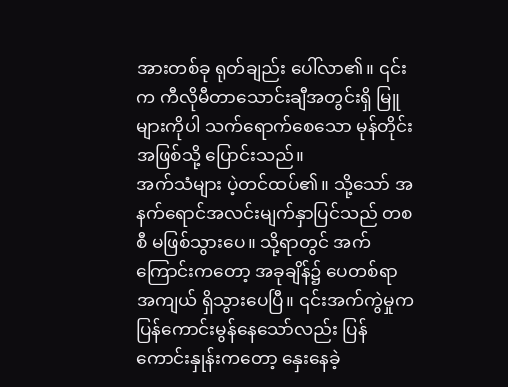အားတစ်ခု ရုတ်ချည်း ပေါ်လာ၏။ ၎င်းက ကီလိုမီတာသောင်းချီအတွင်းရှိ မြူများကိုပါ သက်ရောက်စေသော မုန်တိုင်းအဖြစ်သို့ ပြောင်းသည်။
အက်သံများ ပဲ့တင်ထပ်၏။ သို့သော် အနက်ရောင်အလင်းမျက်နှာပြင်သည် တစစီ မဖြစ်သွားပေ။ သို့ရာတွင် အက်ကြောင်းကတော့ အခုချိန်၌ ပေတစ်ရာအကျယ် ရှိသွားပေပြီ။ ၎င်းအက်ကွဲမှုက ပြန်ကောင်းမွန်နေသော်လည်း ပြန်ကောင်းနှုန်းကတော့ နှေးနေခဲ့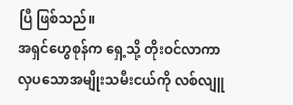ပြီ ဖြစ်သည်။
အရှင်ဟွေစုန်က ရှေ့သို့ တိုးဝင်လာကာ လှပသောအမျိုးသမီးငယ်ကို လစ်လျူ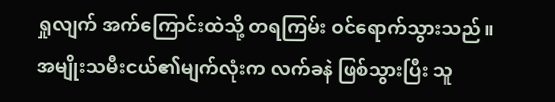ရှုလျက် အက်ကြောင်းထဲသို့ တရကြမ်း ဝင်ရောက်သွားသည်။ အမျိုးသမီးငယ်၏မျက်လုံးက လက်ခနဲ ဖြစ်သွားပြီး သူ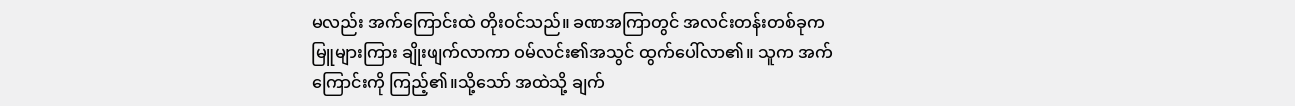မလည်း အက်ကြောင်းထဲ တိုးဝင်သည်။ ခဏအကြာတွင် အလင်းတန်းတစ်ခုက မြူများကြား ချိုးဖျက်လာကာ ဝမ်လင်း၏အသွင် ထွက်ပေါ်လာ၏။ သူက အက်ကြောင်းကို ကြည့်၏။သို့သော် အထဲသို့ ချက်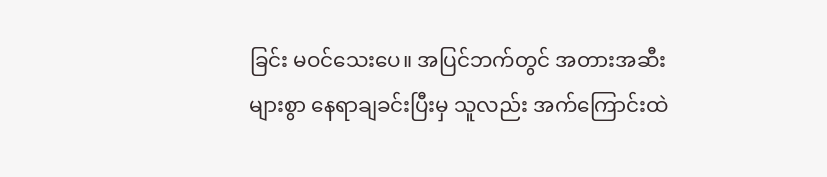ခြင်း မဝင်သေးပေ။ အပြင်ဘက်တွင် အတားအဆီးများစွာ နေရာချခင်းပြီးမှ သူလည်း အက်ကြောင်းထဲ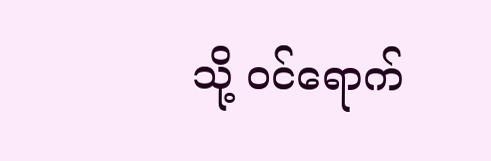သို့ ဝင်ရောက်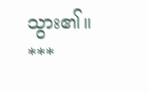သွား၏။
***